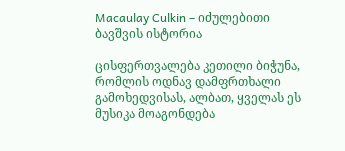Macaulay Culkin – იძულებითი ბავშვის ისტორია

ცისფერთვალება კეთილი ბიჭუნა, რომლის ოდნავ დამფრთხალი გამოხედვისას, ალბათ, ყველას ეს მუსიკა მოაგონდება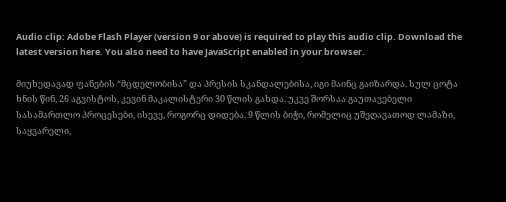Audio clip: Adobe Flash Player (version 9 or above) is required to play this audio clip. Download the latest version here. You also need to have JavaScript enabled in your browser.

მიუხედავად ფანების “მცდელობისა” და პრესის სკანდალებისა, იგი მაინც გაიზარდა. სულ ცოტა ხნის წინ, 26 აგვისტოს, კევინ მაკალისტერი 30 წლის გახდა. უკვე შორსაა გაუთავებელი სასამართლო პროცესები, ისევე, როგორც დიდება. 9 წლის ბიჭი, რომელიც უშეღავათოდ ლამაზი, საყვარელი,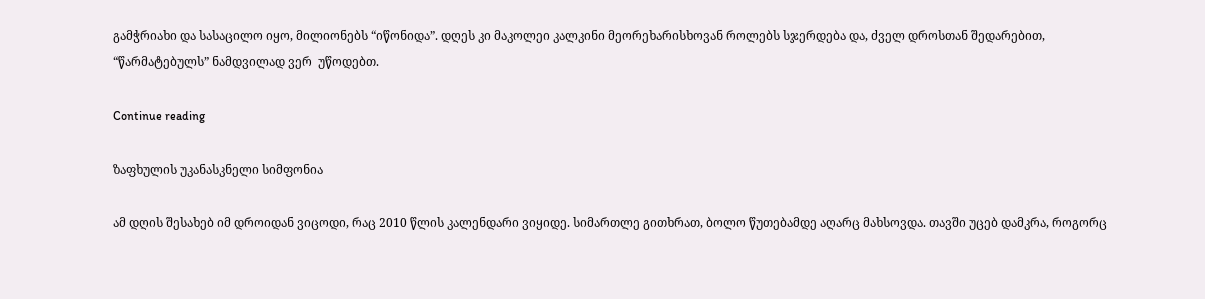გამჭრიახი და სასაცილო იყო, მილიონებს “იწონიდა”. დღეს კი მაკოლეი კალკინი მეორეხარისხოვან როლებს სჯერდება და, ძველ დროსთან შედარებით, “წარმატებულს” ნამდვილად ვერ  უწოდებთ.

Continue reading

ზაფხულის უკანასკნელი სიმფონია

ამ დღის შესახებ იმ დროიდან ვიცოდი, რაც 2010 წლის კალენდარი ვიყიდე. სიმართლე გითხრათ, ბოლო წუთებამდე აღარც მახსოვდა. თავში უცებ დამკრა, როგორც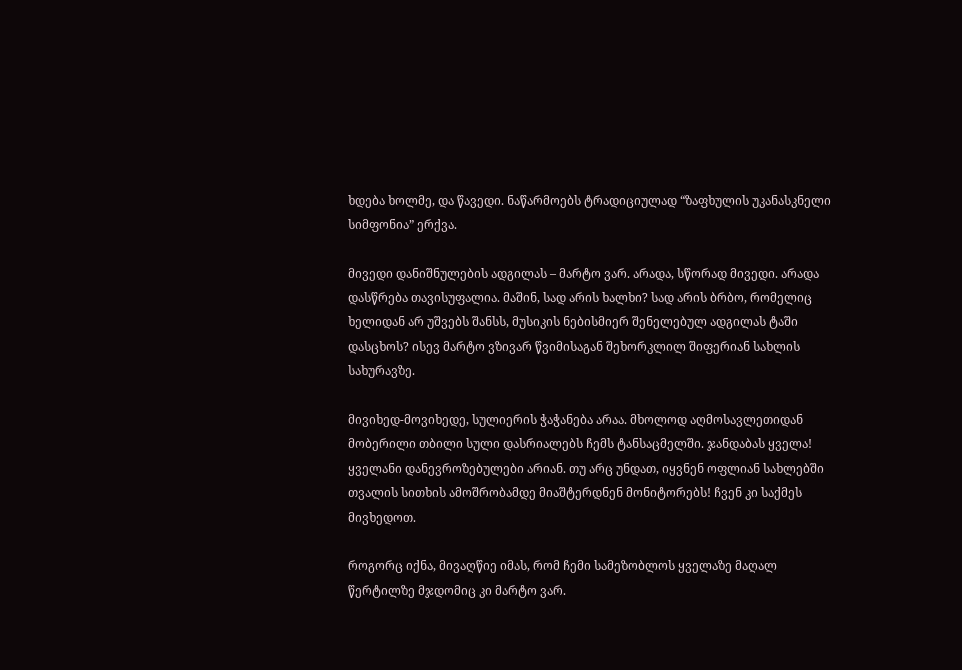ხდება ხოლმე, და წავედი. ნაწარმოებს ტრადიციულად “ზაფხულის უკანასკნელი სიმფონია” ერქვა.

მივედი დანიშნულების ადგილას – მარტო ვარ. არადა, სწორად მივედი. არადა დასწრება თავისუფალია. მაშინ, სად არის ხალხი? სად არის ბრბო, რომელიც ხელიდან არ უშვებს შანსს, მუსიკის ნებისმიერ შენელებულ ადგილას ტაში დასცხოს? ისევ მარტო ვზივარ წვიმისაგან შეხორკლილ შიფერიან სახლის სახურავზე.

მივიხედ-მოვიხედე, სულიერის ჭაჭანება არაა. მხოლოდ აღმოსავლეთიდან მობერილი თბილი სული დასრიალებს ჩემს ტანსაცმელში. ჯანდაბას ყველა! ყველანი დანევროზებულები არიან. თუ არც უნდათ, იყვნენ ოფლიან სახლებში თვალის სითხის ამოშრობამდე მიაშტერდნენ მონიტორებს! ჩვენ კი საქმეს მივხედოთ.

როგორც იქნა, მივაღწიე იმას, რომ ჩემი სამეზობლოს ყველაზე მაღალ წერტილზე მჯდომიც კი მარტო ვარ.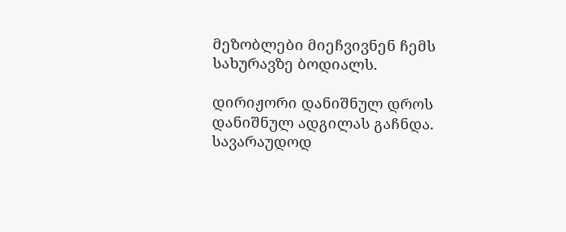მეზობლები მიეჩვივნენ ჩემს სახურავზე ბოდიალს.

დირიჟორი დანიშნულ დროს დანიშნულ ადგილას გაჩნდა. სავარაუდოდ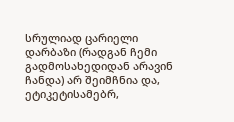სრულიად ცარიელი დარბაზი (რადგან ჩემი გადმოსახედიდან არავინ ჩანდა) არ შეიმჩნია და, ეტიკეტისამებრ,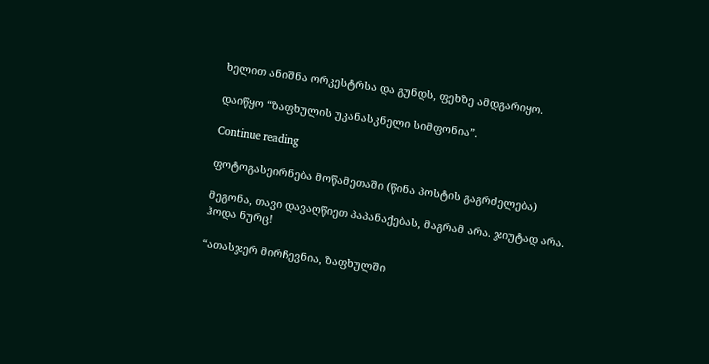ხელით ანიშნა ორკესტრსა და გუნდს, ფეხზე ამდგარიყო.

დაიწყო “ზაფხულის უკანასკნელი სიმფონია”.

Continue reading

ფოტოგასეირნება მოწამეთაში (წინა პოსტის გაგრძელება)

მეგონა, თავი დავაღწიეთ პაპანაქებას, მაგრამ არა. ჯიუტად არა. ჰოდა ნურც!

“ათასჯერ მირჩევნია, ზაფხულში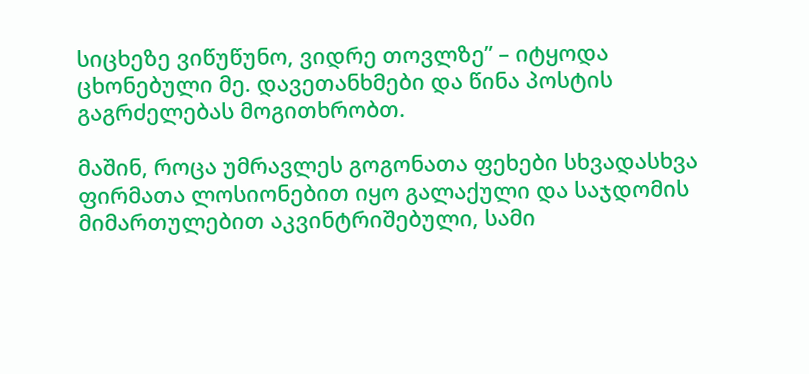სიცხეზე ვიწუწუნო, ვიდრე თოვლზე” – იტყოდა ცხონებული მე. დავეთანხმები და წინა პოსტის გაგრძელებას მოგითხრობთ.

მაშინ, როცა უმრავლეს გოგონათა ფეხები სხვადასხვა ფირმათა ლოსიონებით იყო გალაქული და საჯდომის მიმართულებით აკვინტრიშებული, სამი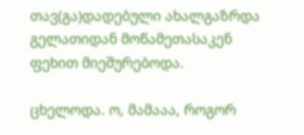თავ(გა)დადებული ახალგაზრდა გელათიდან მოწამეთასაკენ ფეხით მიეშურებოდა.

ცხელოდა. ო, მამააა, როგორ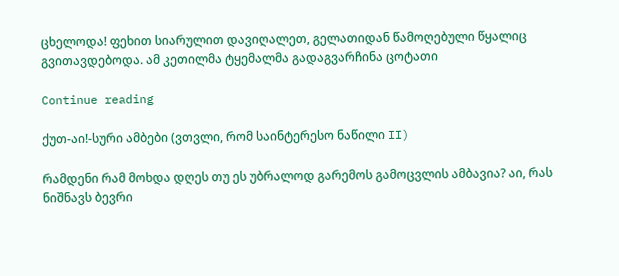ცხელოდა! ფეხით სიარულით დავიღალეთ, გელათიდან წამოღებული წყალიც გვითავდებოდა. ამ კეთილმა ტყემალმა გადაგვარჩინა ცოტათი

Continue reading

ქუთ-აი!-სური ამბები (ვთვლი, რომ საინტერესო ნაწილი II)

რამდენი რამ მოხდა დღეს თუ ეს უბრალოდ გარემოს გამოცვლის ამბავია? აი, რას ნიშნავს ბევრი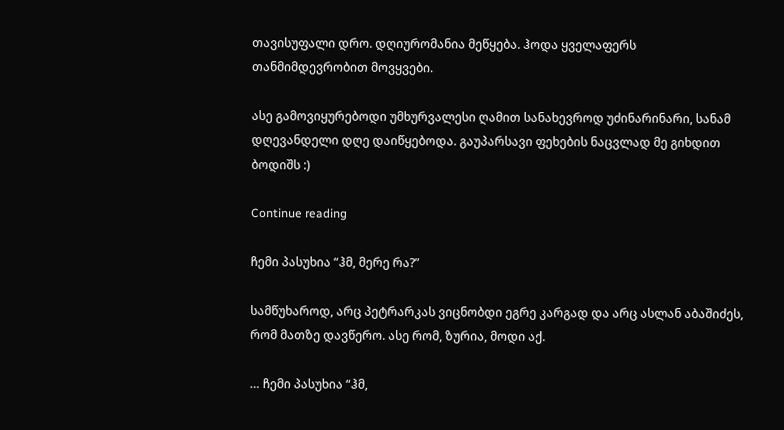თავისუფალი დრო. დღიურომანია მეწყება. ჰოდა ყველაფერს თანმიმდევრობით მოვყვები.

ასე გამოვიყურებოდი უმხურვალესი ღამით სანახევროდ უძინარინარი, სანამ დღევანდელი დღე დაიწყებოდა. გაუპარსავი ფეხების ნაცვლად მე გიხდით ბოდიშს :)

Continue reading

ჩემი პასუხია “ჰმ, მერე რა?”

სამწუხაროდ, არც პეტრარკას ვიცნობდი ეგრე კარგად და არც ასლან აბაშიძეს, რომ მათზე დავწერო. ასე რომ, ზურია, მოდი აქ.

… ჩემი პასუხია “ჰმ,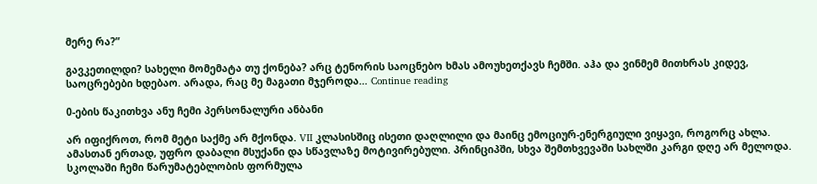მერე რა?”

გავკეთილდი? სახელი მომემატა თუ ქონება? არც ტენორის საოცნებო ხმას ამოუხეთქავს ჩემში. აჰა და ვინმემ მითხრას კიდევ, საოცრებები ხდებაო. არადა, რაც მე მაგათი მჯეროდა… Continue reading

0-ების წაკითხვა ანუ ჩემი პერსონალური ანბანი

არ იფიქროთ, რომ მეტი საქმე არ მქონდა. VII კლასისშიც ისეთი დაღლილი და მაინც ემოციურ-ენერგიული ვიყავი, როგორც ახლა. ამასთან ერთად, უფრო დაბალი მსუქანი და სწავლაზე მოტივირებული. პრინციპში, სხვა შემთხვევაში სახლში კარგი დღე არ მელოდა. სკოლაში ჩემი წარუმატებლობის ფორმულა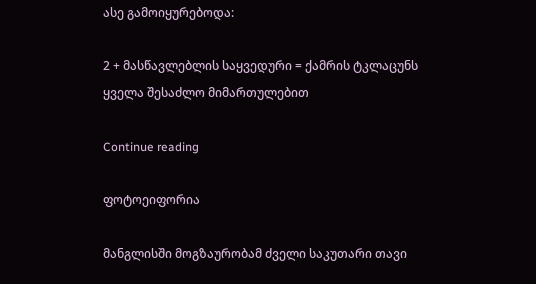ასე გამოიყურებოდა:

2 + მასწავლებლის საყვედური = ქამრის ტკლაცუნს ყველა შესაძლო მიმართულებით

Continue reading

ფოტოეიფორია

მანგლისში მოგზაურობამ ძველი საკუთარი თავი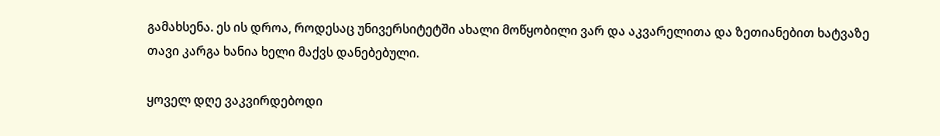გამახსენა. ეს ის დროა, როდესაც უნივერსიტეტში ახალი მოწყობილი ვარ და აკვარელითა და ზეთიანებით ხატვაზე თავი კარგა ხანია ხელი მაქვს დანებებული.

ყოველ დღე ვაკვირდებოდი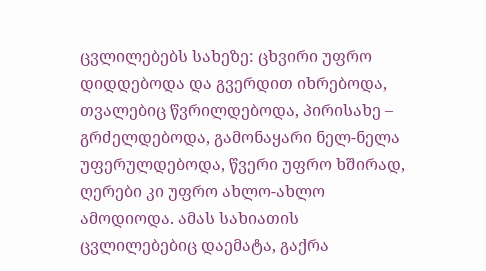ცვლილებებს სახეზე: ცხვირი უფრო დიდდებოდა და გვერდით იხრებოდა, თვალებიც წვრილდებოდა, პირისახე – გრძელდებოდა, გამონაყარი ნელ-ნელა  უფერულდებოდა, წვერი უფრო ხშირად, ღერები კი უფრო ახლო-ახლო ამოდიოდა. ამას სახიათის ცვლილებებიც დაემატა, გაქრა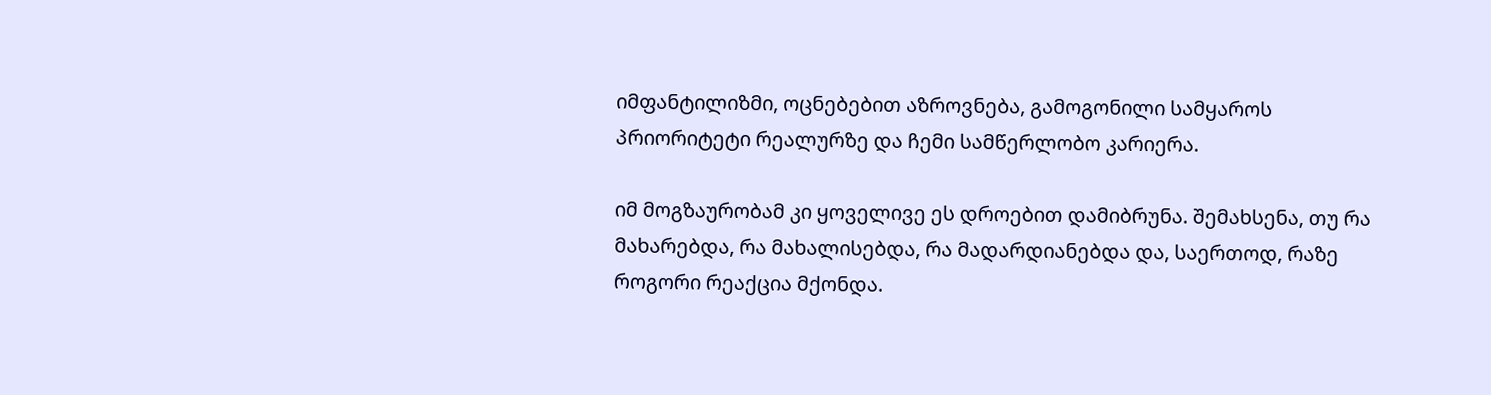იმფანტილიზმი, ოცნებებით აზროვნება, გამოგონილი სამყაროს პრიორიტეტი რეალურზე და ჩემი სამწერლობო კარიერა.

იმ მოგზაურობამ კი ყოველივე ეს დროებით დამიბრუნა. შემახსენა, თუ რა მახარებდა, რა მახალისებდა, რა მადარდიანებდა და, საერთოდ, რაზე როგორი რეაქცია მქონდა.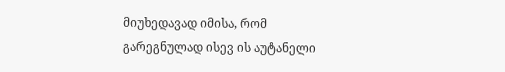მიუხედავად იმისა, რომ გარეგნულად ისევ ის აუტანელი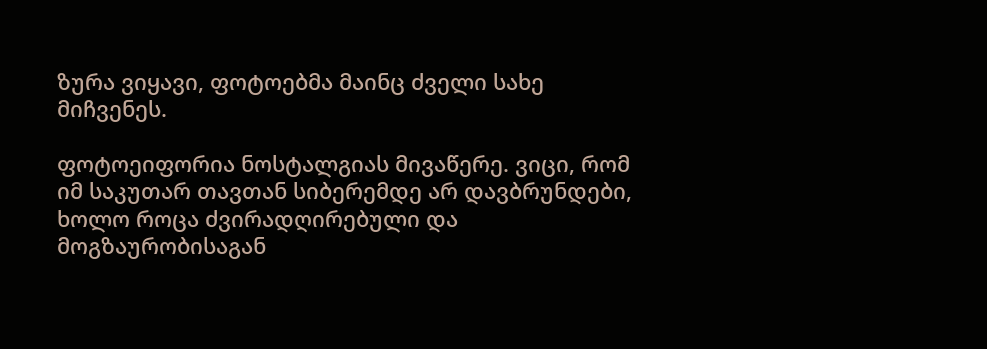ზურა ვიყავი, ფოტოებმა მაინც ძველი სახე მიჩვენეს.

ფოტოეიფორია ნოსტალგიას მივაწერე. ვიცი, რომ იმ საკუთარ თავთან სიბერემდე არ დავბრუნდები, ხოლო როცა ძვირადღირებული და მოგზაურობისაგან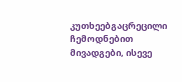კუთხეებგაცრეცილი ჩემოდნებით მივადგები, ისევე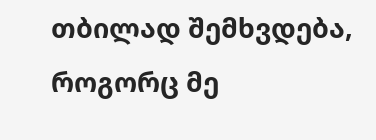თბილად შემხვდება, როგორც მე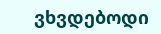ვხვდებოდი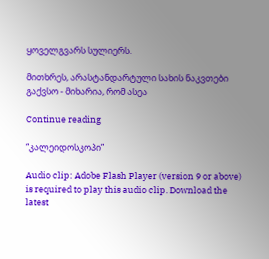ყოველგვარს სულიერს.

მითხრეს, არასტანდარტული სახის ნაკვთები გაქვსო - მიხარია, რომ ასეა

Continue reading

“კალეიდოსკოპი”

Audio clip: Adobe Flash Player (version 9 or above) is required to play this audio clip. Download the latest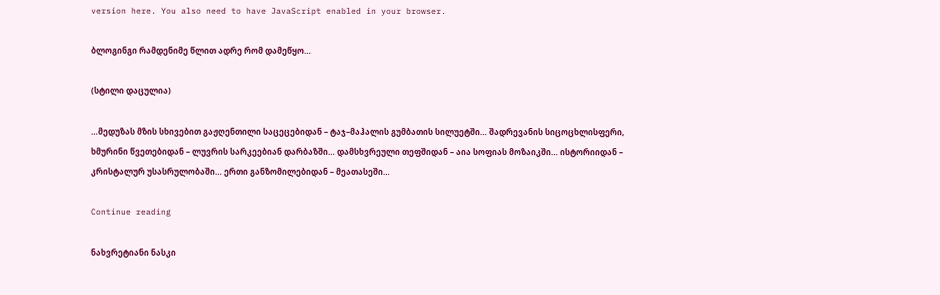version here. You also need to have JavaScript enabled in your browser.

ბლოგინგი რამდენიმე წლით ადრე რომ დამეწყო…

(სტილი დაცულია)

…მედუზას მზის სხივებით გაჟღენთილი საცეცებიდან – ტაჯ–მაჰალის გუმბათის სილუეტში… შადრევანის სიცოცხლისფერი, ხმურინი წვეთებიდან – ლუვრის სარკეებიან დარბაზში… დამსხვრეული თეფშიდან – აია სოფიას მოზაიკში… ისტორიიდან – კრისტალურ უსასრულობაში… ერთი განზომილებიდან – მეათასეში…

Continue reading

ნახვრეტიანი ნასკი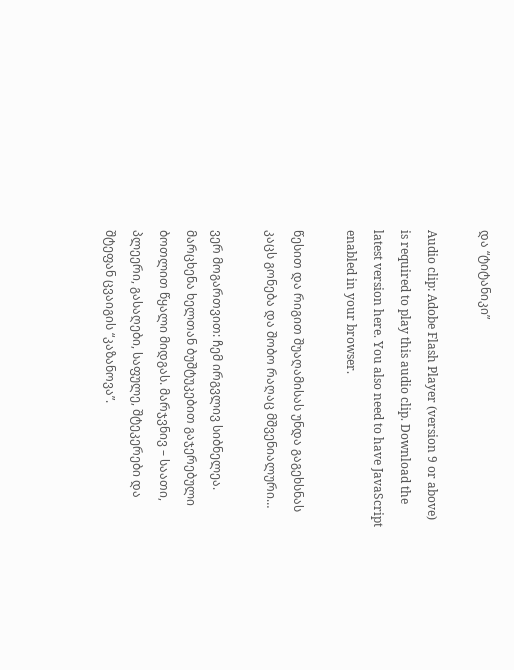და “ტიტანიკი”

Audio clip: Adobe Flash Player (version 9 or above) is required to play this audio clip. Download the latest version here. You also need to have JavaScript enabled in your browser.

წესით და რიგით შუაღამისას უნდა გაგეხსნას კაცს გონება და შობო რაღაც მშვენიალური…

ვერ მოგართვით: ჩემ ირგვლივ სიბნელეა. მარცხენა ხელთან ბუშტუკებით გაჯერებული ბოთლით წყალი მიდგას. მარჯვნივ – საათი, პლეერი, გასაღები, საფულე, შტეკერები და შტეფან ცვაიგის “კაზანოვა”.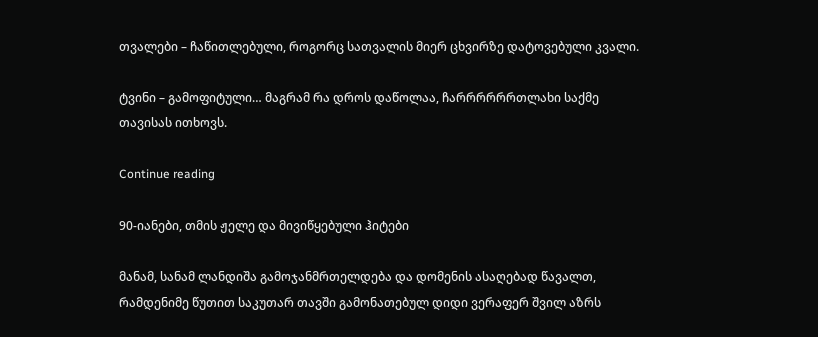თვალები – ჩაწითლებული, როგორც სათვალის მიერ ცხვირზე დატოვებული კვალი.

ტვინი – გამოფიტული… მაგრამ რა დროს დაწოლაა, ჩარრრრრრთლახი საქმე თავისას ითხოვს.

Continue reading

90-იანები, თმის ჟელე და მივიწყებული ჰიტები

მანამ, სანამ ლანდიშა გამოჯანმრთელდება და დომენის ასაღებად წავალთ, რამდენიმე წუთით საკუთარ თავში გამონათებულ დიდი ვერაფერ შვილ აზრს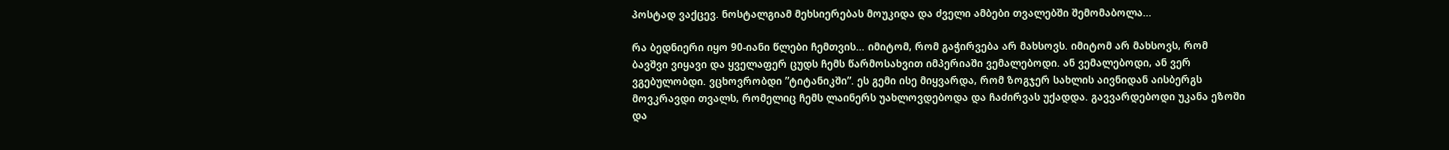პოსტად ვაქცევ. ნოსტალგიამ მეხსიერებას მოუკიდა და ძველი ამბები თვალებში შემომაბოლა…

რა ბედნიერი იყო 90-იანი წლები ჩემთვის… იმიტომ, რომ გაჭირვება არ მახსოვს. იმიტომ არ მახსოვს, რომ ბავშვი ვიყავი და ყველაფერ ცუდს ჩემს წარმოსახვით იმპერიაში ვემალებოდი. ან ვემალებოდი, ან ვერ ვგებულობდი. ვცხოვრობდი ”ტიტანიკში”. ეს გემი ისე მიყვარდა, რომ ზოგჯერ სახლის აივნიდან აისბერგს მოვკრავდი თვალს, რომელიც ჩემს ლაინერს უახლოვდებოდა და ჩაძირვას უქადდა. გავვარდებოდი უკანა ეზოში და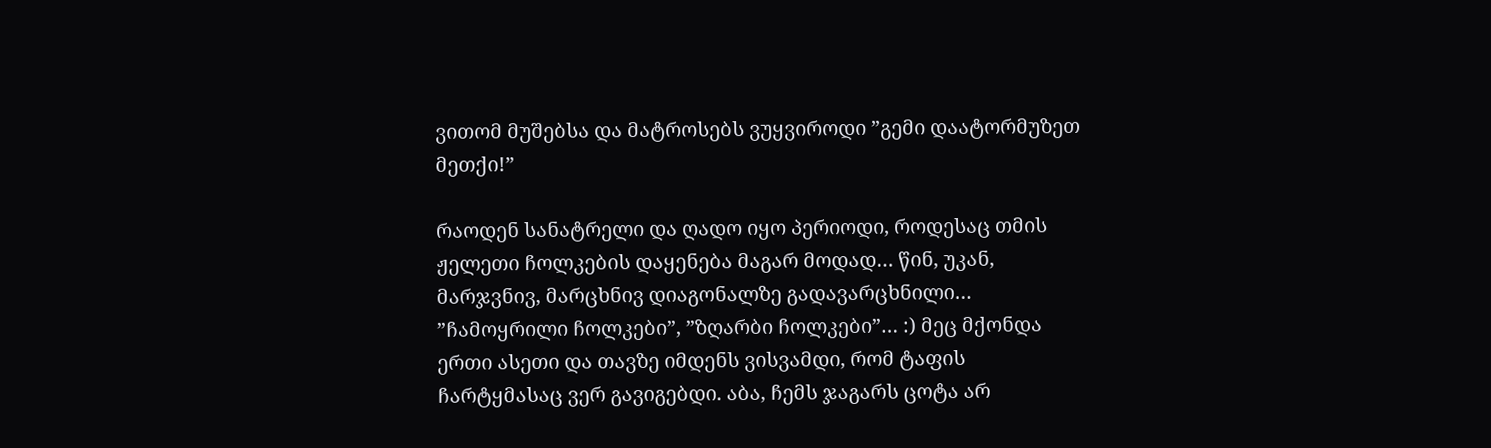ვითომ მუშებსა და მატროსებს ვუყვიროდი ”გემი დაატორმუზეთ მეთქი!”

რაოდენ სანატრელი და ღადო იყო პერიოდი, როდესაც თმის ჟელეთი ჩოლკების დაყენება მაგარ მოდად… წინ, უკან, მარჯვნივ, მარცხნივ დიაგონალზე გადავარცხნილი… ”ჩამოყრილი ჩოლკები”, ”ზღარბი ჩოლკები”… :) მეც მქონდა ერთი ასეთი და თავზე იმდენს ვისვამდი, რომ ტაფის ჩარტყმასაც ვერ გავიგებდი. აბა, ჩემს ჯაგარს ცოტა არ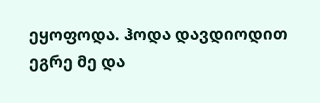ეყოფოდა. ჰოდა დავდიოდით ეგრე მე და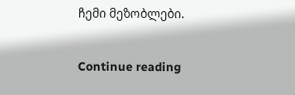ჩემი მეზობლები.

Continue reading